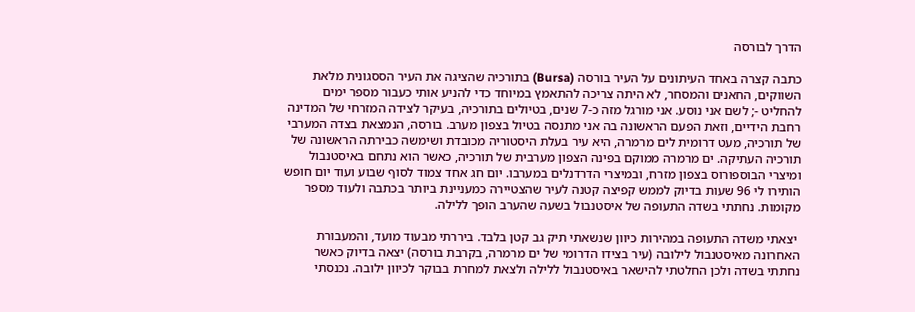הדרך לבורסה

כתבה קצרה באחד העיתונים על העיר בורסה (Bursa) בתורכיה שהציגה את העיר הססגונית מלאת השווקים, החאנים והמסחר, לא היתה צריכה להתאמץ במיוחד כדי להניע אותי כעבור מספר ימים להחליט -; לשם אני נוסע. אני מורגל מזה כ-7 שנים, בטיולים בתורכיה, בעיקר לצידה המזרחי של המדינה רחבת הידיים, וזאת הפעם הראשונה בה אני מתנסה בטיול בצפון מערב. בורסה, הנמצאת בצדה המערבי של תורכיה, מעט דרומית לים מרמרה, היא עיר בעלת היסטוריה מכובדת ושימשה כבירתה הראשונה של תורכיה העתיקה. ים מרמרה ממוקם בפינה הצפון מערבית של תורכיה, כאשר הוא נתחם באיסטנבול ומיצרי הבוספורוס בצפון מזרח, ובמיצרי הדרדנלים במערבו. יום חג אחד צמוד לסוף שבוע ועוד יום חופש הותירו לי 96 שעות בדיוק לממש קפיצה קטנה לעיר שהצטיירה כמעניינת ביותר בכתבה ולעוד מספר מקומות. נחתתי בשדה התעופה של איסטנבול בשעה שהערב הופך ללילה.

 יצאתי משדה התעופה במהירות כיוון שנשאתי תיק גב קטן בלבד. ביררתי מבעוד מועד, והמעבורת האחרונה מאיסטנבול לילובה (עיר בצידו הדרומי של ים מרמרה, בקרבת בורסה) יצאה בדיוק כאשר נחתתי בשדה ולכן החלטתי להישאר באיסטנבול ללילה ולצאת למחרת בבוקר לכיוון ילובה. נכנסתי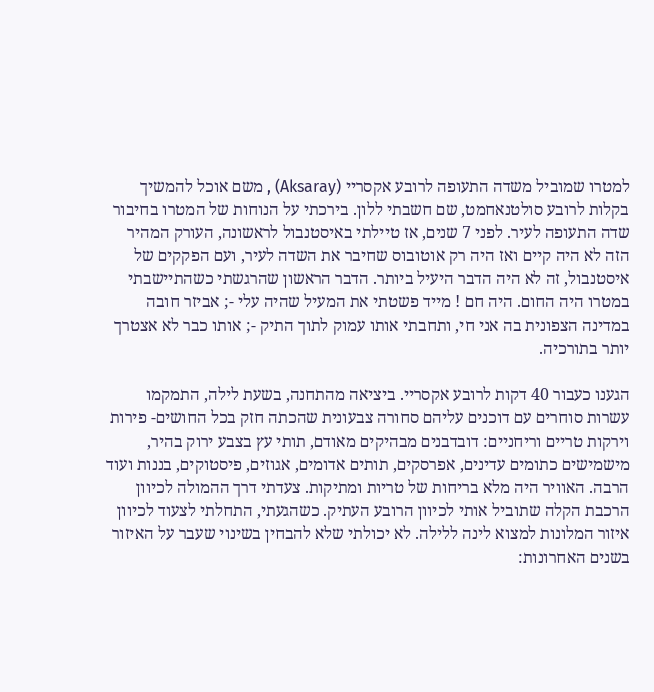למטרו שמוביל משדה התעופה לרובע אקסריי (Aksaray) , משם אוכל להמשיך בקלות לרובע סולטנאחמט, שם חשבתי ללון. בירכתי על הנוחות של המטרו בחיבור שדה התעופה לעיר. לפני 7 שנים, אז טיילתי באיסטנבול לראשונה, העורק המהיר הזה לא היה קיים ואז היה רק אוטובוס שחיבר את השדה לעיר, ועם הפקקים של איסטנבול, זה לא היה הדבר היעיל ביותר. הדבר הראשון שהרגשתי כשהתיישבתי במטרו היה החום. היה חם ! מייד פשטתי את המעיל שהיה עלי -; אביזר חובה במדינה הצפונית בה אני חי, ותחבתי אותו עמוק לתוך התיק -; אותו כבר לא אצטרך יותר בתורכיה.

הגענו כעבור 40 דקות לרובע אקסריי. ביציאה מהתחנה, בשעת לילה, התמקמו עשרות סוחרים עם דוכנים עליהם סחורה צבעונית שהכתה חזק בכל החושים- פירות וירקות טריים וריחניים: דובדבנים מבהיקים מאודם, תותי עץ בצבע ירוק בהיר, מישמישים כתומים עדינים, אפרסקים, תותים אדומים, אגוזים, פיסטוקים, בננות ועוד הרבה. האוויר היה מלא בריחות של טריות ומתיקות. צעדתי דרך ההמולה לכיוון הרכבת הקלה שתוביל אותי לכיוון הרובע העתיק. כשהגעתי, התחלתי לצעוד לכיוון איזור המלונות למצוא לינה ללילה. לא יכולתי שלא להבחין בשינוי שעבר על האיזור בשנים האחרונות: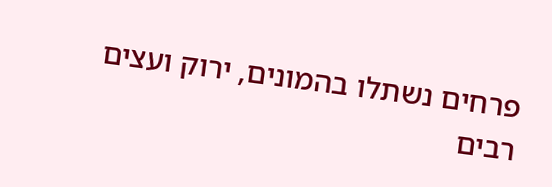פרחים נשתלו בהמונים, ירוק ועצים רבים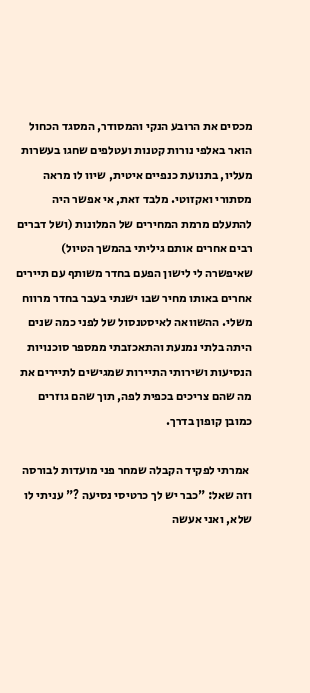מכסים את הרובע הנקי והמסודר, המסגד הכחול הואר באלפי נורות קטנות ועטלפים שחגו בעשרות מעליו, בתנועת כנפיים איטית, שיוו לו מראה מסתורי ואקזוטי. מלבד זאת, אי אפשר היה להתעלם מרמת המחירים של המלונות (ושל דברים רבים אחרים אותם גיליתי בהמשך הטיול) שאיפשרה לי לישון הפעם בחדר משותף עם תיירים אחרים באותו מחיר שבו ישנתי בעבר בחדר מרווח משלי. ההשוואה לאיסטנסול של לפני כמה שנים היתה בלתי נמנעת והתאכזבתי ממספר סוכנויות הנסיעות ושירותי התיירות שמגישים לתיירים את מה שהם צריכים בכפית לפה, תוך שהם גוזרים כמובן קופון בדרך.

 אמרתי לפקיד הקבלה שמחר פני מועדות לבורסה וזה שאל: "כבר יש לך כרטיסי נסיעה ?" עניתי לו שלא, ואני אעשה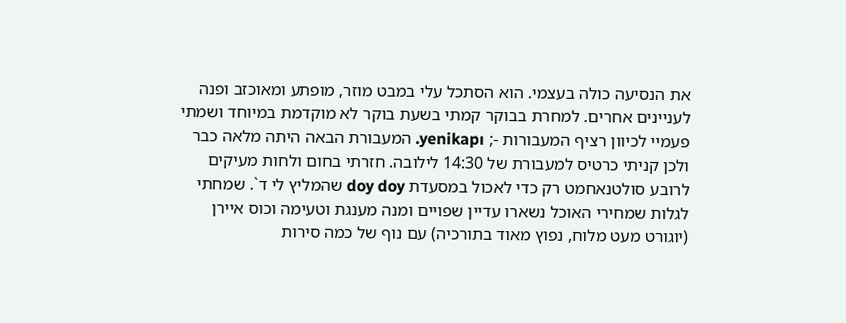את הנסיעה כולה בעצמי. הוא הסתכל עלי במבט מוזר, מופתע ומאוכזב ופנה לעניינים אחרים. למחרת בבוקר קמתי בשעת בוקר לא מוקדמת במיוחד ושמתי פעמיי לכיוון רציף המעבורות -; yenikapı. המעבורת הבאה היתה מלאה כבר ולכן קניתי כרטיס למעבורת של 14:30 לילובה. חזרתי בחום ולחות מעיקים לרובע סולטנאחמט רק כדי לאכול במסעדת doy doy שהמליץ לי ד`. שמחתי לגלות שמחירי האוכל נשארו עדיין שפויים ומנה מענגת וטעימה וכוס איירן (יוגורט מעט מלוח, נפוץ מאוד בתורכיה) עם נוף של כמה סירות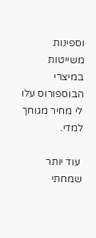וספינות משייטות במיצרי הבוספורוס עלו לי מחיר מגוחך למדי.

 עוד יותר שמחתי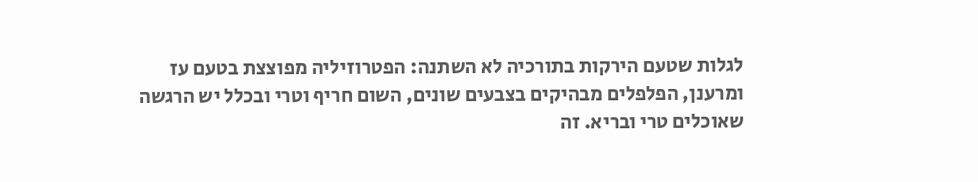לגלות שטעם הירקות בתורכיה לא השתנה: הפטרוזיליה מפוצצת בטעם עז ומרענן, הפלפלים מבהיקים בצבעים שונים, השום חריף וטרי ובכלל יש הרגשה שאוכלים טרי ובריא. זה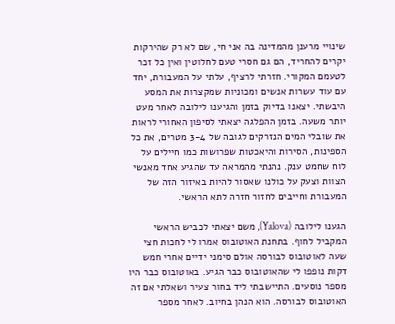שינויי מרענן מהמדינה בה אני חי, שם לא רק שהירקות יקרים להחריד, הם גם חסרי טעם לחלוטין ואין כל זכר לטעמם המקורי. חזרתי לרציף, עלתי על המעבורת, יחד עם עוד עשרות אנשים ומכוניות שמקצרות את המסע היבשתי. יצאנו בדיוק בזמן והגיענו לילובה לאחר מעט יותר משעה. בזמן ההפלגה יצאתי לסיפון האחורי לראות את שובלי המים הנזרקים לגובה של 3-4 מטרים, את כל הספינות, הסירות והיאכטות שפרושות כמו חיילים על לוח שחמט ענק. נהנתי מהמראה עד שהגיע אחד מאנשי הצוות וצעק על כולנו שאסור להיות באיזור הזה של המעבורת וחייבים לחזור חזרה לתא הראשי.

הגענו לילובה (Yalova), משם יצאתי לכביש הראשי המקביל לחוף. בתחנת האוטובוס אמרו לי לחכות חצי שעה לאוטובוס לבורסה אולם סימני ידיים אחרי חמש דקות נופפו לי שהאוטובוס כבר הגיע. באוטובוס כבר היו מספר נוסעים. התיישבתי ליד בחור צעיר ושאלתי אם זה האוטובוס לבורסה. הוא הנהן בחיוב. לאחר מספר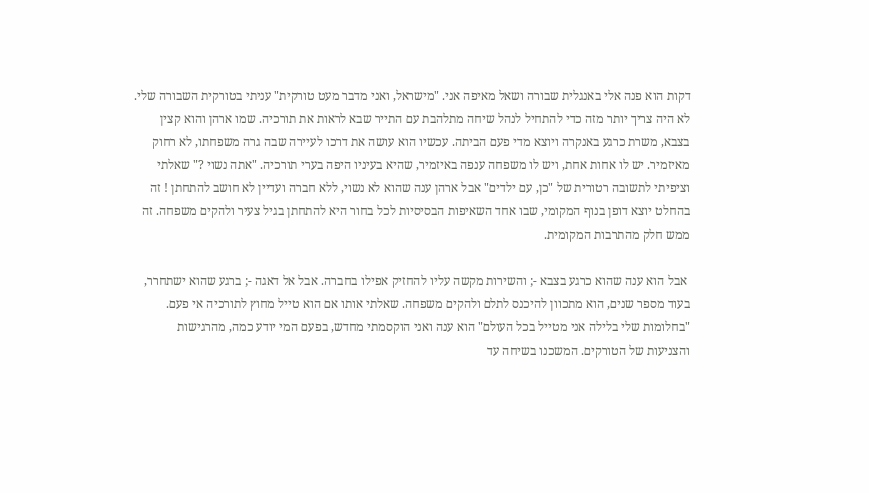דקות הוא פנה אלי באנגלית שבורה ושאל מאיפה אני. "מישראל, ואני מדבר מעט טורקית" עניתי בטורקית השבורה שלי. לא היה צריך יותר מזה כדי להתחיל לנהל שיחה מתלהבת עם התייר שבא לראות את תורכיה. שמו ארהן והוא קצין בצבא, משרת כרגע באנקרה ויוצא מדי פעם הביתה. עכשיו הוא עושה את דרכו לעיירה שבה גרה משפחתו, לא רחוק מאיזמיר. יש לו אחות אחת, ויש לו משפחה ענפה באיזמיר, שהיא בעיניו היפה בערי תורכיה. "אתה נשוי ?" שאלתי וציפיתי לתשובה רטורית של "כן, עם ילדים" אבל ארהן ענה שהוא לא נשוי, ללא חברה ועדיין לא חושב להתחתן ! זה בהחלט יוצא דופן בנוף המקומי, שבו אחד השאיפות הבסיסיות לכל בחור היא להתחתן בגיל צעיר ולהקים משפחה. זה ממש חלק מהתרבות המקומית.

 אבל הוא ענה שהוא כרגע בצבא -; והשירות מקשה עליו להחזיק אפילו בחברה. אבל אל דאגה -; ברגע שהוא ישתחרר, בעוד מספר שנים, הוא מתכוון להיכנס לתלם ולהקים משפחה. שאלתי אותו אם הוא טייל מחוץ לתורכיה אי פעם. "בחלומות שלי בלילה אני מטייל בכל העולם" הוא ענה ואני הוקסמתי מחדש, בפעם המי יודע כמה, מהרגישות והצניעות של הטורקים. המשכנו בשיחה עד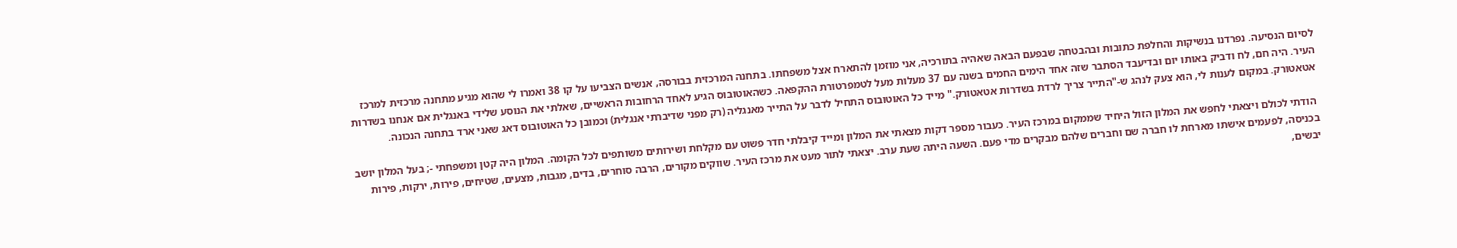לסיום הנסיעה. נפרדנו בנשיקות והחלפת כתובות ובהבטחה שבפעם הבאה שאהיה בתורכיה, אני מוזמן להתארח אצל משפחתו. בתחנה המרכזית בבורסה, אנשים הצביעו על קו 38 ואמרו לי שהוא מגיע מתחנה מרכזית למרכז העיר. היה חם, לח ודביק באותו יום ובדיעבד הסתבר שזה אחד הימים החמים בשנה עם 37 מעלות מעל לטמפרטורת ההקפאה. כשהאוטובוס הגיע לאחד הרחובות הראשיים, שאלתי את הנוסע שלידי באנגלית אם אנחנו בשדרות אטאטורק. במקום לענות לי, הוא צעק לנהג ש-"התייר צריך לרדת בשדרות אטאטורק." מייד כל האוטובוס התחיל לדבר על התייר מאנגליה (רק מפני שדיברתי אנגלית) וכמובן כל האוטובוס דאג שאני ארד בתחנה הנכונה.

 הודתי לכולם ויצאתי לחפש את המלון הזול היחיד שממקום במרכז העיר. כעבור מספר דקות מצאתי את המלון ומייד קיבלתי חדר פשוט עם מקלחת ושירותים משותפים לכל הקומה. המלון היה קטן ומשפחתי -; בעל המלון יושב בכניסה, לפעמים אישתו מארחת לו חברה שם וחברים שלהם מבקרים מדי פעם. השעה היתה שעת ערב. יצאתי לתור מעט את מרכז העיר. שווקים מקורים, הרבה סוחרים, בדים, מגבות, מצעים, שטיחים, פירות, ירקות, פירות יבשים,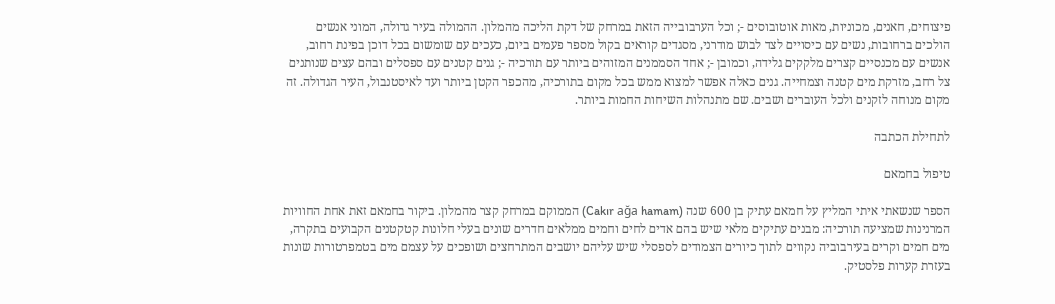פיצוחים, חאנים, מכוניות, מאות אוטובוסים -; וכל הערבובייה הזאת במרחק של דקת הליכה מהמלון. ההמולה בעיר גדולה, המוני אנשים הולכים ברחובות, נשים עם כיסויים לצד לבוש מודרני, מסגדים קוראים בקול מספר פעמים ביום, כעכים עם שומשום בכל דוכן בפינת רחוב, אנשים עם מכנסיים קצרים מלקקים גלידה, וכמובן -; אחד הסממנים המזוהים ביותר עם תורכיה -; גנים קטנים עם ספסלים ובהם עצים שנותנים צל רחב, מזרקת מים קטנה וצמחייה. גנים כאלה אפשר למצוא ממש בכל מקום בתורכיה, מהכפר הקטן ביותר ועד לאיסטנבול, העיר הגדולה. זה מקום מנוחה לזקנים ולכל העוברים ושבים. שם מתנהלות השיחות החמות ביותר.

לתחילת הכתבה

טיפול בחמאם

הספר שנשאתי איתי המליץ על חמאם עתיק בן 600 שנה (Cakır ağa hamam) הממוקם במרחק קצר מהמלון. ביקור בחמאם זאת אחת החוויות המרנינות שמציעה תורכיה: מבנים עתיקים מלאי שיש בהם אדים לחים וחמים ממלאים חדרים שונים בעלי חלונות קטקטנים הקבועים בתקרה, מים חמים וקרים בעירבוביה נקווים לתוך כיורים הצמודים לספסלי שיש עליהם יושבים המתרחצים ושופכים על עצמם מים בטמפרטורות שונות בעזרת קערות פלסטיק.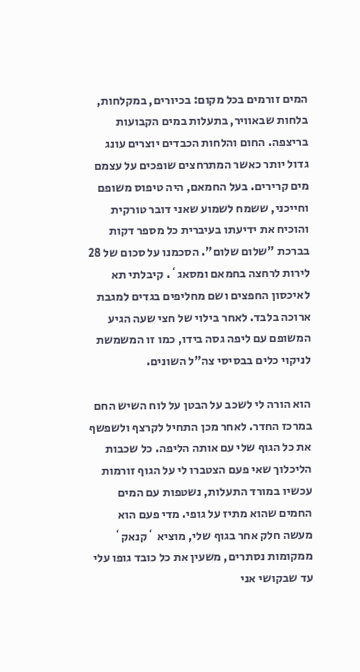המים זורמים בכל מקום: בכיורים, במקלחות, בלחות שבאוויר, בתעלות במים הקבועות בריצפה. החום והלחות הכבדים יוצרים עונג גדול יותר כאשר המתרחצים שופכים על עצמם מים קרירים. בעל החמאם, היה טיפוס משופם וחייכני, ששמח לשמוע שאני דובר טורקית והוכיח את ידיעתו בעיברית כל מספר דקות בברכת "שלום שלום". הסכמנו על סכום של 28 לירות לרחצה בחמאם ומסאג`. קיבלתי תא לאיכסון החפצים ושם מחליפים בגדים למגבת ארוכה בלבד. לאחר בילוי של חצי שעה הגיע המשופם עם ליפה גסה בידו, כמו זו המשמשת לניקוי כלים בבסיסי צה"ל השונים.

הוא הורה לי לשכב על הבטן על לוח השיש החם במרכז החדר. לאחר מכן התחיל לקרצף ולשפשף את כל הגוף שלי עם אותה הליפה. כל שכבות הליכלוך שאי פעם הצטברו לי על הגוף זורמות עכשיו במורד התעלות, נשטפות עם המים החמים שהוא מתיז על גופי. מדי פעם הוא מעשה חלק אחר בגוף שלי, מוציא `קנאק` ממקומות נסתרים, משעין את כל כובד גופו עלי עד שבקושי אני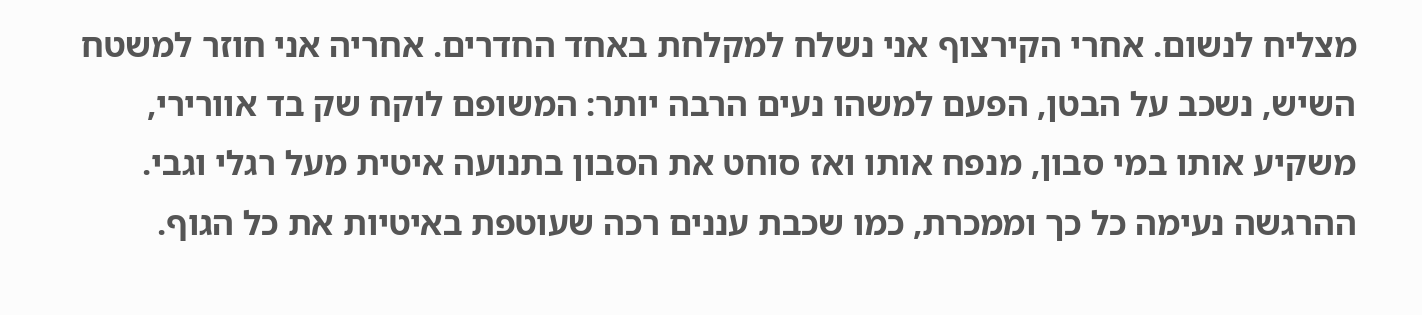מצליח לנשום. אחרי הקירצוף אני נשלח למקלחת באחד החדרים. אחריה אני חוזר למשטח השיש, נשכב על הבטן, הפעם למשהו נעים הרבה יותר: המשופם לוקח שק בד אוורירי, משקיע אותו במי סבון, מנפח אותו ואז סוחט את הסבון בתנועה איטית מעל רגלי וגבי. ההרגשה נעימה כל כך וממכרת, כמו שכבת עננים רכה שעוטפת באיטיות את כל הגוף.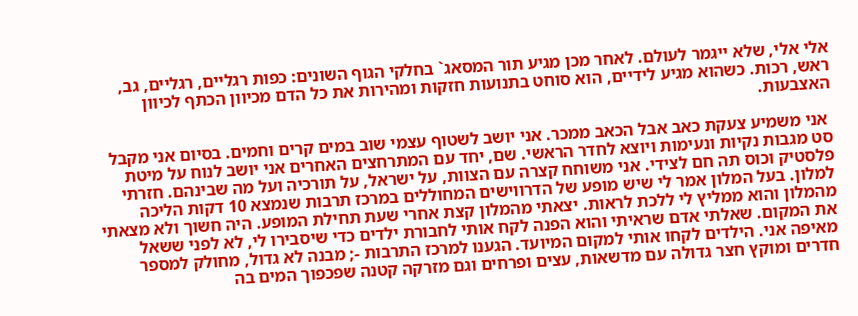אלי אלי, שלא ייגמר לעולם. לאחר מכן מגיע תור המסאג` בחלקי הגוף השונים: כפות רגליים, רגליים, גב, ראש, רכות. כשהוא מגיע לידיים, הוא סוחט בתנועות חזקות ומהירות את כל הדם מכיוון הכתף לכיוון האצבעות.

 אני משמיע צעקת כאב אבל הכאב ממכר. אני יושב לשטוף עצמי שוב במים קרים וחמים. בסיום אני מקבל סט מגבות נקיות ונעימות ויוצא לחדר הראשי. שם, יחד עם המתרחצים האחרים אני יושב לנוח על מיטת פלסטיק וכוס תה חם לצידי. אני משוחח קצרה עם הצוות, על ישראל, על תורכיה ועל מה שבינהם. חזרתי למלון. בעל המלון אמר לי שיש מופע של הדרווישים המחוללים במרכז תרבות שנמצא 10 דקות הליכה מהמלון והוא ממליץ לי ללכת לראות. יצאתי מהמלון קצת אחרי שעת תחילת המופע. היה חשוך ולא מצאתי את המקום. שאלתי אדם שראיתי והוא הפנה לקח אותי לחבורת ילדים כדי שיסבירו לי, לא לפני ששאל מאיפה אני. הילדים לקחו אותי למקום המיועד. הגענו למרכז התרבות -; מבנה לא גדול, מחולק למספר חדרים ומוקץ חצר גדולה עם מדשאות, עצים ופרחים וגם מזרקה קטנה שפכפוך המים בה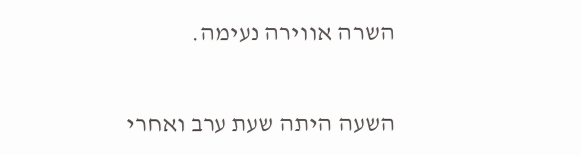השרה אווירה נעימה.

השעה היתה שעת ערב ואחרי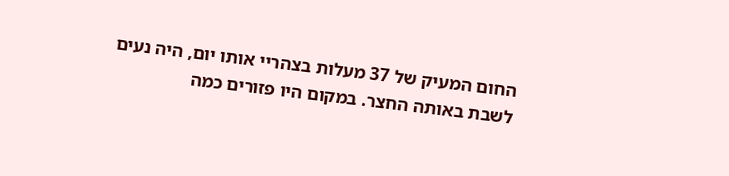החום המעיק של 37 מעלות בצהריי אותו יום, היה נעים לשבת באותה החצר. במקום היו פזורים כמה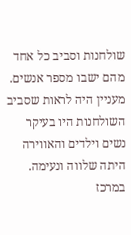שולחנות וסביב כל אחד מהם ישבו מספר אנשים. מעניין היה לראות שסביב השולחנות היו בעיקר נשים וילדים והאווירה היתה שלווה ונעימה. במרכז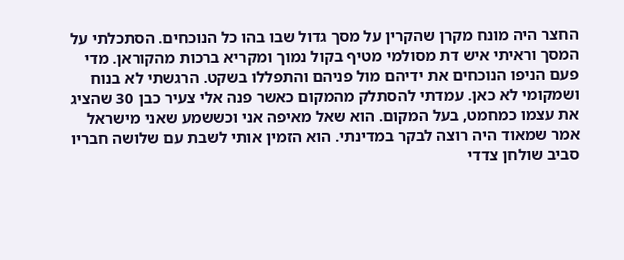החצר היה מונח מקרן שהקרין על מסך גדול שבו בהו כל הנוכחים. הסתכלתי על המסך וראיתי איש דת מסולמי מטיף בקול נמוך ומקריא ברכות מהקוראן. מדי פעם הניפו הנוכחים את ידיהם מול פניהם והתפללו בשקט. הרגשתי לא בנוח ושמקומי לא כאן. עמדתי להסתלק מהמקום כאשר פנה אלי צעיר כבן 30 שהציג את עצמו כמחמט, בעל המקום. הוא שאל מאיפה אני וכששמע שאני מישראל אמר שמאוד היה רוצה לבקר במדינתי. הוא הזמין אותי לשבת עם שלושה חבריו סביב שולחן צדדי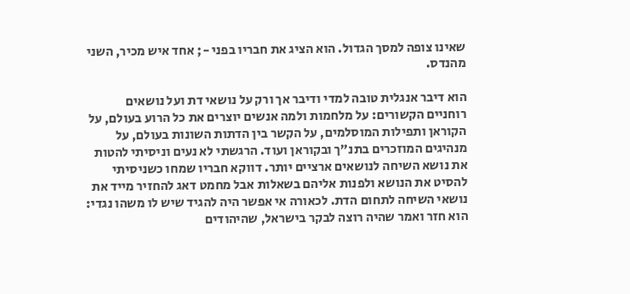שאינו צופה למסך הגדול. הוא הציג את חבריו בפני -; אחד איש מכיר, השני מהנדס.

הוא דיבר אנגלית טובה למדי ודיבר אך ורק על נושאי דת ועל נושאים רוחניים הקשורים: על מלחמות ולמה אנשים יוצרים את כל הרוע בעולם, על הקוראן ותפילות המוסלמים, על הקשר בין הדתות השונות בעולם, על מנהיגים המוזכרים בתנ"ך ובקוראן ועוד. הרגשתי לא נעים וניסיתי להטות את נושא השיחה לנושאים ארציים יותר. דווקא חבריו שמחו כשניסיתי להסיט את הנושא ולפנות אליהם בשאלות אבל מחמט דאג להחזיר מייד את נושאי השיחה לתחום הדת. לכאורה אי אפשר היה להגיד שיש לו משהו נגדי: הוא חזר ואמר שהיה רוצה לבקר בישראל, שהיהודים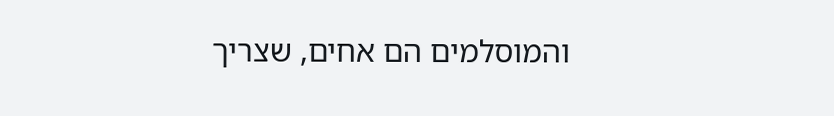והמוסלמים הם אחים, שצריך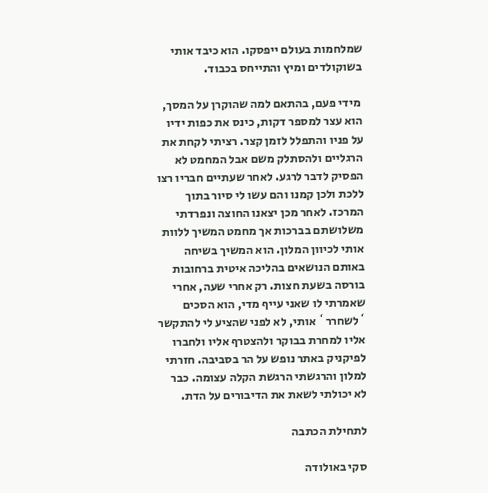שמלחמות בעולם ייפסקו. הוא כיבד אותי בשוקולדים ומיץ והתייחס בכבוד.

 מידי פעם, בהתאם למה שהוקרן על המסך, הוא עצר למספר דקות, כינס את כפות ידיו על פניו והתפלל לזמן קצר. רציתי לקחת את הרגליים ולהסתלק משם אבל המחמט לא הפסיק לדבר לרגע. לאחר שעתיים חבריו רצו ללכת ולכן קמנו והם עשו לי סיור בתוך המרכז. לאחר מכן יצאנו החוצה ונפרדתי משלושתם בברכות אך מחמט המשיך ללוות אותי לכיוון המלון. הוא המשיך בשיחה באותם הנושאים בהליכה איטית ברחובות בורסה בשעת חצות. רק אחרי שעה, אחרי שאמרתי לו שאני עייף מדי, הוא הסכים `לשחרר` אותי, לא לפני שהציע לי להתקשר אליו למחרת בבוקר ולהצטרף אליו ולחברו לפיקניק באתר נופש על הר בסביבה. חזרתי למלון והרגשתי הרגשת הקלה עצומה. כבר לא יכולתי לשאת את הדיבורים על הדת.

לתחילת הכתבה

סקי באולודה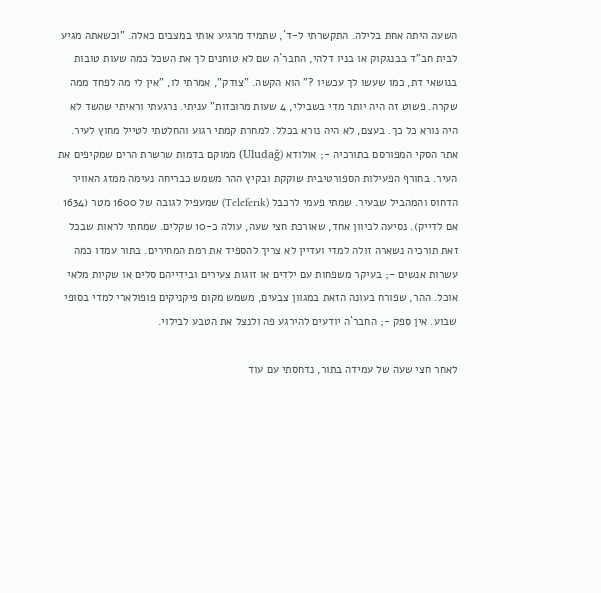השעה היתה אחת בלילה. התקשרתי ל-ד`, שתמיד מרגיע אותי במצבים כאלה. "וכשאתה מגיע לבית חב"ד בבנגקוק או בניו דלהי, החבר`ה שם לא טוחנים לך את השכל כמה שעות טובות בנושאי דת, כמו שעשו לך עכשיו ?" הוא הקשה. "צודק", אמרתי לו, "אין לי מה לפחד ממה שקרה. פשוט זה היה יותר מדי בשבילי, 4 שעות מרוכזות" עניתי. נרגעתי וראיתי שהשד לא היה נורא כל כך. בעצם, לא היה נורא בכלל. למחרת קמתי רגוע והחלטתי לטייל מחוץ לעיר. אתר הסקי המפורסם בתורכיה -; אולודא (Uludağ) ממוקם בדמות שרשרת הרים שמקיפים את העיר. בחורף הפעילות הספורטיבית שוקקת ובקיץ ההר משמש כבריחה נעימה ממזג האוויר הדחוס והמהביל שבעיר. שמתי פעמי לרכבל (Teleferık) שמעפיל לגובה של 1600 מטר (1634 אם לדייק). נסיעה לכיוון אחד, שאורכת חצי שעה, עולה כ-10 שקלים. שמחתי לראות שבכל זאת תורכיה נשארה זולה למדי ועדיין לא צריך להספיד את רמת המחירים. בתור עמדו כמה עשרות אנשים -; בעיקר משפחות עם ילדים או זוגות צעירים ובידייהם סלים או שקיות מלאי אוכל. ההר, שפורח בעונה הזאת במגוון צבעים, משמש מקום פיקניקים פופולארי למדי בסופי שבוע. אין ספק -; החבר`ה יודעים להירגע פה ולנצל את הטבע לבילוי.

לאחר חצי שעה של עמידה בתור, נדחסתי עם עוד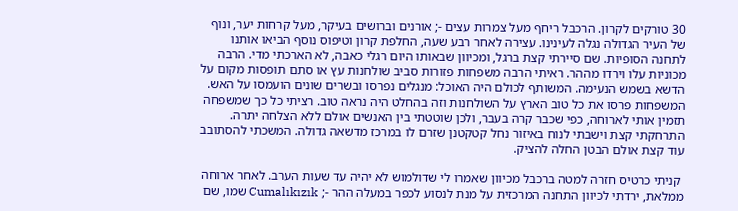30 טורקים לקרון. הרכבל ריחף מעל צמרות עצים -; אורנים וברושים בעיקר, מעל קרחות יער, ונוף של העיר הגדולה נגלה לעינינו. עצירה לאחר רבע שעה, החלפת קרון וטיפוס נוסף הביאו אותנו לתחנה הסופיות. שם סיירתי קצת ברגל, ומכיוון שבאותו היום רגלי כאבה, לא הארכתי מדי. הרבה מכוניות עלו וירדו מההר. ראיתי הרבה משפחות פזורות סביב שולחנות עץ או סתם תופסות מקום על הדשא בשמש הנעימה. המשותף לכולם היה האוכל: מנגלים נפרסו ובשרים שונים הועמסו על האש. המשפחות פרסו את כל טוב הארץ על השולחנות וזה בהחלט היה נראה טוב. רציתי כל כך שמשפחה תזמין אותי לארוחה, כפי שכבר קרה בעבר, ולכן שוטטתי בין האנשים אולם ללא הצלחה יתרה. התרחקתי קצת וישבתי לנוח באיזור נחל קטקטנן שזרם לו במרכז מדשאה גדולה. המשכתי להסתובב עוד קצת אולם הבטן החלה להציק.

 קניתי כרטיס חזרה למטה ברכבל מכיוון שאמרו לי שדולמוש לא יהיה עד שעות הערב. לאחר ארוחה ממלאת, ירדתי לכיוון התחנה המרכזית על מנת לנסוע לכפר במעלה ההר -; Cumalıkızık שמו, שם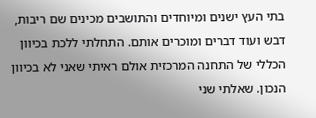בתי העץ ישנים ומיוחדים והתושבים מכינים שם ריבות, דבש ועוד דברים ומוכרים אותם. התחלתי ללכת בכיוון הכללי של התחנה המרכזית אולם ראיתי שאני לא בכיוון הנכון. שאלתי שני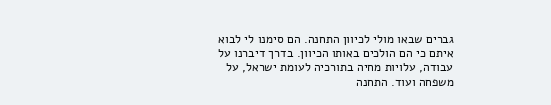גברים שבאו מולי לכיוון התחנה. הם סימנו לי לבוא איתם כי הם הולכים באותו הכיוון. בדרך דיברנו על עבודה, עלויות מחיה בתורכיה לעומת ישראל, על משפחה ועוד. התחנה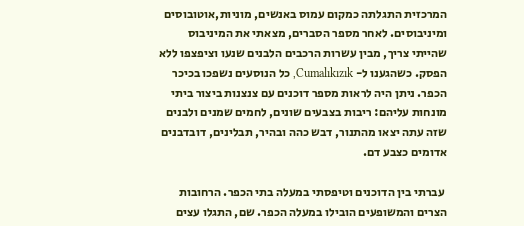המרכזית התגלתה כמקום עמוס באנשים, מוניות,אוטובוסים ומיניבוסים. לאחר מספר הסברים, מצאתי את המיניבוס שהייתי צריך, מבין עשרות הרכבים הלבנים שנעו וציפצפו ללא הפסק. כשהגענו ל- Cumalıkızık, כל הנוסעים נשפכו בכיכר הכפר. ניתן היה לראות מספר דוכנים עם צנצנות ביצור ביתי מונחות עליהם: ריבות בצבעים שונים, לחמים שמנים ולבנים שזה עתה יצאו מהתנור, דבש כהה ובהיר, תבלינים, דובדבנים אדומים כצבע דם.

 עברתי בין הדוכנים וטיפסתי במעלה בתי הכפר. הרחובות הצרים והמשופעים הובילו במעלה הכפר. שם, התגלו עצים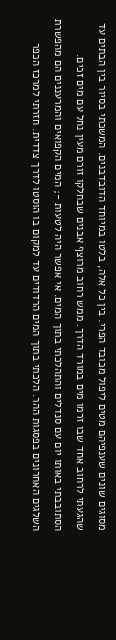מסוגים שונים שענפיהם מטים ליפול מכובד הפרי. בין כל אלה, בלטו במיוחד הדובדבנים. המשכתי בסיור בין הבתים עד שהגעתי לרחוב אחד שבו זרמו מים במורד הדרך. ממש רחוב מרוצף אבנים שבחלקו זורם מעין נחל עם מים זכים. הסתובבתי באותו יום עם סנדלים והתהלכתי בתוך המים. אי אפשר היה לטעות -; המים הקפואים והמרעננים הם מהפשרת השלגים האחרונים בפסגות ההר. הלכתי בתוך המים הרדודים עד למקום בו הוסטו לדרך צדדית. חזרתי למרכז הכפר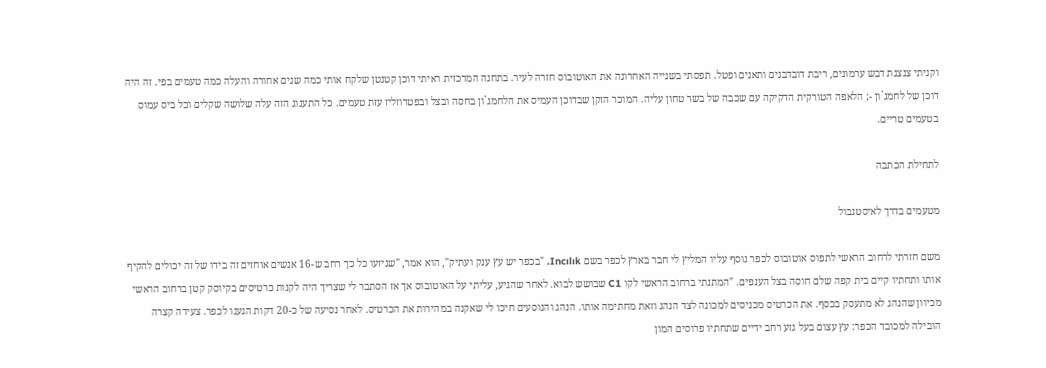וקניתי צנצנת דבש ערמונים, ריבת דובדבנים ותאנים ופטל. תפסתי בשנייה האחרונה את האוטובוס חזרה לעיר. בתחנה המרכזית ראיתי דוכן קטנטן שלקח אותי כמה שנים אחורה והעלה כמה טעמים בפי. זה היה דוכן של לחמג`ון -; הלאפה הטורקית הדקיקה עם שכבה של בשר טחון עליה. המוכר הזקן שבדוכן העמיס את הלחמג`ון בחסה ובצל ובפטרוזליז עזת טעמים. כל התענוג הזה עלה שלושה שקלים וכל ביס עמוס בטעמים טריים.

לתחילת הכתבה

מטעמים בדרך לאיסטנבול

משם חזרתי לרחוב הראשי לתפוס אוטובוס לכפר נוסף עליו המליץ לי חבר בארץ לכפר בשם Incılık. "בכפר יש עץ ענק ועתיק", הוא אמר, "שגיזעו כל כך רחב ש-16 אנשים אוחזים זה בידו של זה יכולים להקיף אותו ותחתיו קיים בית קפה שלם חוסה בצל הענפים. "המתנתי ברחוב הראשי לקו C1 שבושש לבוא. לאחר שהגיע, עליתי על האוטובוס אך אז הסתבר לי שצריך היה לקנות כרטיסים בקיוסק קטן ברחוב הראשי מכיוון שהנהג לא מתעסק בכסף. את הכרטיס מכניסים למכונה לצד הנהג וזאת מחתימה אותו. הנהג והנוסעים חיכו לי שאקנה במהירות את הכרטיס. לאחר נסיעה של כ-20 דקות הגענו לכפר. צעידה קצרה הובילה למכובד הכפר: עץ עצום בעל גזע רחב ידיים שתחתיו פרוסים המון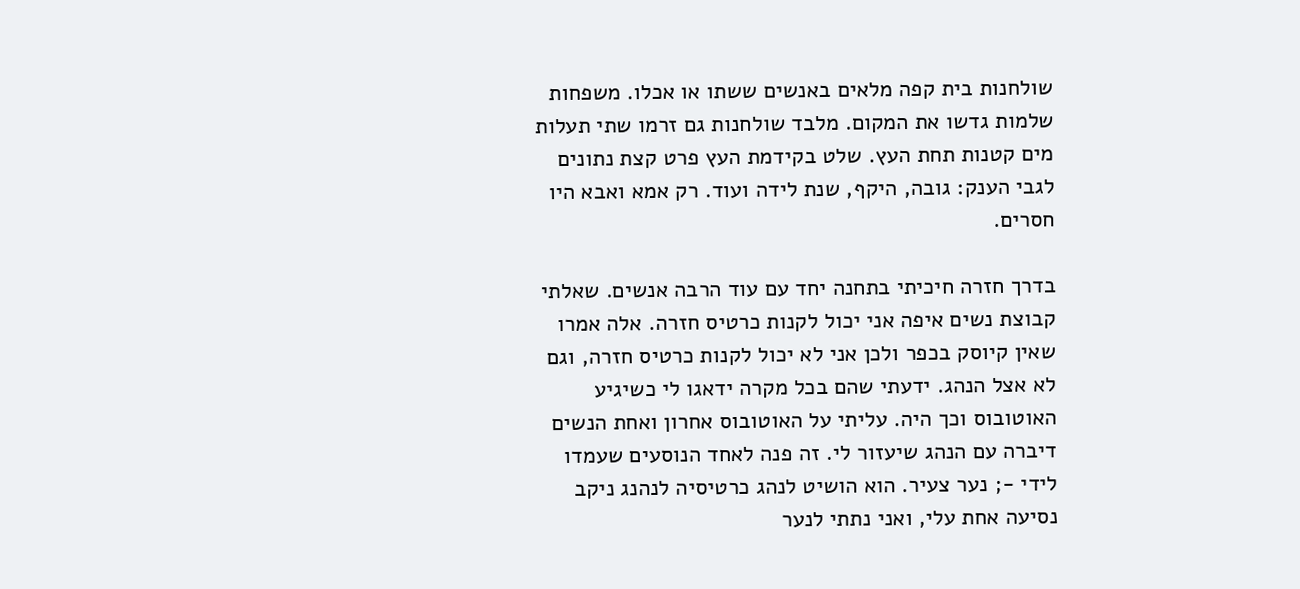שולחנות בית קפה מלאים באנשים ששתו או אכלו. משפחות שלמות גדשו את המקום. מלבד שולחנות גם זרמו שתי תעלות מים קטנות תחת העץ. שלט בקידמת העץ פרט קצת נתונים לגבי הענק: גובה, היקף, שנת לידה ועוד. רק אמא ואבא היו חסרים.

בדרך חזרה חיכיתי בתחנה יחד עם עוד הרבה אנשים. שאלתי קבוצת נשים איפה אני יכול לקנות כרטיס חזרה. אלה אמרו שאין קיוסק בכפר ולכן אני לא יכול לקנות כרטיס חזרה, וגם לא אצל הנהג. ידעתי שהם בכל מקרה ידאגו לי כשיגיע האוטובוס וכך היה. עליתי על האוטובוס אחרון ואחת הנשים דיברה עם הנהג שיעזור לי. זה פנה לאחד הנוסעים שעמדו לידי -; נער צעיר. הוא הושיט לנהג כרטיסיה לנהנג ניקב נסיעה אחת עלי, ואני נתתי לנער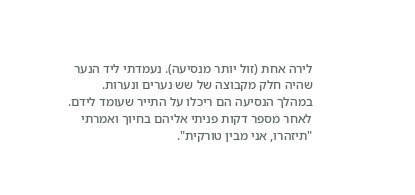לירה אחת (זול יותר מנסיעה). נעמדתי ליד הנער שהיה חלק מקבוצה של שש נערים ונערות. במהלך הנסיעה הם ריכלו על התייר שעומד לידם. לאחר מספר דקות פניתי אליהם בחיוך ואמרתי "תיזהרו, אני מבין טורקית".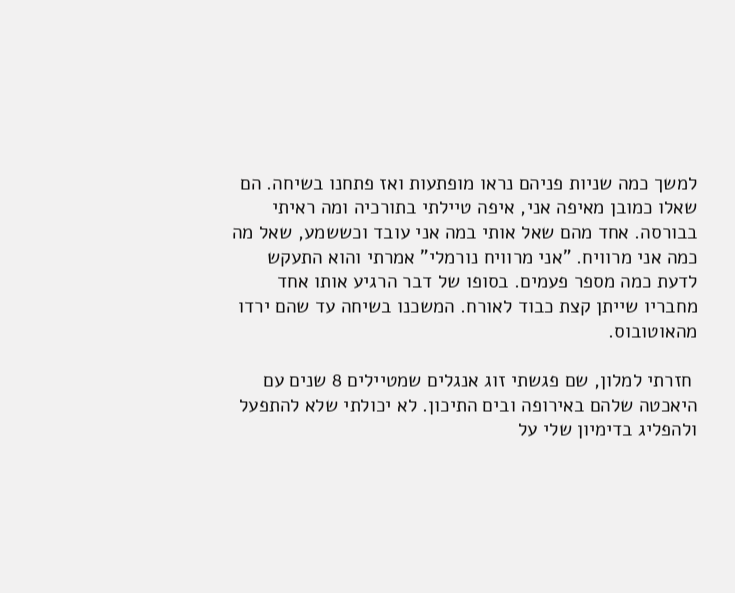למשך כמה שניות פניהם נראו מופתעות ואז פתחנו בשיחה. הם שאלו כמובן מאיפה אני, איפה טיילתי בתורכיה ומה ראיתי בבורסה. אחד מהם שאל אותי במה אני עובד וכששמע, שאל מה כמה אני מרוויח. "אני מרוויח נורמלי" אמרתי והוא התעקש לדעת כמה מספר פעמים. בסופו של דבר הרגיע אותו אחד מחבריו שייתן קצת כבוד לאורח. המשכנו בשיחה עד שהם ירדו מהאוטובוס.

 חזרתי למלון, שם פגשתי זוג אנגלים שמטיילים 8 שנים עם היאכטה שלהם באירופה ובים התיכון. לא יכולתי שלא להתפעל ולהפליג בדימיון שלי על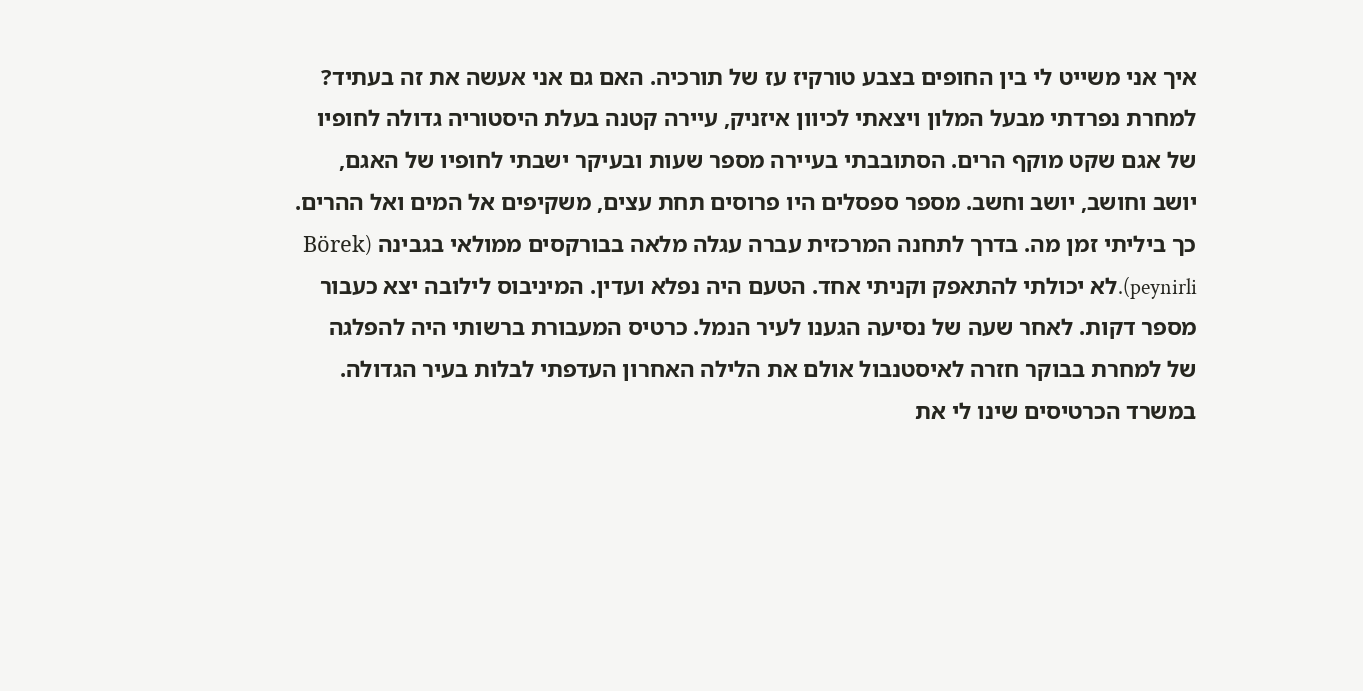איך אני משייט לי בין החופים בצבע טורקיז עז של תורכיה. האם גם אני אעשה את זה בעתיד? למחרת נפרדתי מבעל המלון ויצאתי לכיוון איזניק, עיירה קטנה בעלת היסטוריה גדולה לחופיו של אגם שקט מוקף הרים. הסתובבתי בעיירה מספר שעות ובעיקר ישבתי לחופיו של האגם, יושב וחושב, יושב וחשב. מספר ספסלים היו פרוסים תחת עצים, משקיפים אל המים ואל ההרים. כך ביליתי זמן מה. בדרך לתחנה המרכזית עברה עגלה מלאה בבורקסים ממולאי בגבינה (Börek peynirli).לא יכולתי להתאפק וקניתי אחד. הטעם היה נפלא ועדין. המיניבוס לילובה יצא כעבור מספר דקות. לאחר שעה של נסיעה הגענו לעיר הנמל. כרטיס המעבורת ברשותי היה להפלגה של למחרת בבוקר חזרה לאיסטנבול אולם את הלילה האחרון העדפתי לבלות בעיר הגדולה. במשרד הכרטיסים שינו לי את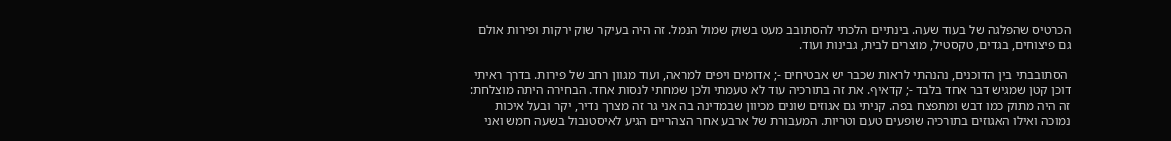הכרטיס שהפלגה של בעוד שעה. בינתיים הלכתי להסתובב מעט בשוק שמול הנמל. זה היה בעיקר שוק ירקות ופירות אולם גם פיצוחים, בגדים, טקסטיל, מוצרים לבית, גבינות ועוד.

 הסתובבתי בין הדוכנים, נהנהתי לראות שכבר יש אבטיחים -; אדומים ויפים למראה, ועוד מגוון רחב של פירות. בדרך ראיתי דוכן קטן שמגיש דבר אחד בלבד -; קדאיף. את זה בתורכיה עוד לא טעמתי ולכן שמחתי לנסות אחד. הבחירה היתה מוצלחת: זה היה מתוק כמו דבש ומתפצח בפה. קניתי גם אגוזים שונים מכיוון שבמדינה בה אני גר זה מצרך נדיר, יקר ובעל איכות נמוכה ואילו האגוזים בתורכיה שופעים טעם וטריות. המעבורת של ארבע אחר הצהריים הגיע לאיסטנבול בשעה חמש ואני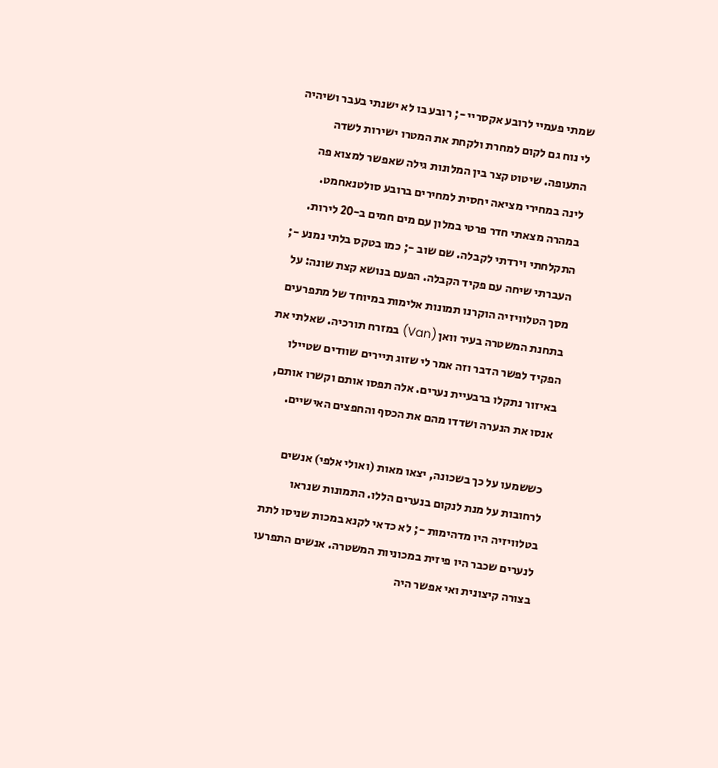שמתי פעמיי לרובע אקסריי -; רובע בו לא ישנתי בעבר ושיהיה לי נוח גם לקום למחרת ולקחת את המטרו ישירות לשדה התעופה. שיטוט קצר בין המלונות גילה שאפשר למצוא פה לינה במחירי מציאה יחסית למחירים ברובע סולטנאחמט. במהרה מצאתי חדר פרטי במלון עם מים חמים ב-20 לירות. התקלחתי וירדתי לקבלה. שם שוב -; כמו בטקס בלתי נמנע -; העברתי שיחה עם פקיד הקבלה. הפעם בנושא קצת שונה: על מסך הטלוויזיה הוקרנו תמונות אלימות במיוחד של מתפרעים בתחנת המשטרה בעיר וואן (Van) במזרח תורכיה. שאלתי את הפקיד לפשר הדבר וזה אמר לי שזוג תיירים שוודים שטיילו באיזור נתקלו ברבעיית נערים. אלה תפסו אותם וקשרו אותם, אנסו את הנערה ושדדו מהם את הכסף והחפצים האישיים.

 כששמעו על כך בשכונה, יצאו מאות (ואולי אלפי) אנשים לרחובות על מנת לנקום בנערים הללו. התמונות שנראו בטלוויזיה היו מדהימות -; לא כדאי לקנא במכות שניסו לתת לנערים שכבר היו פיזית במכוניות המשטרה. אנשים התפרעו בצורה קיצונית ואי אפשר היה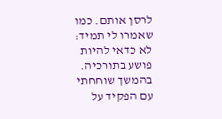לרסן אותם. כמו שאמרו לי תמיד: לא כדאי להיות פושע בתורכיה. בהמשך שוחחתי עם הפקיד על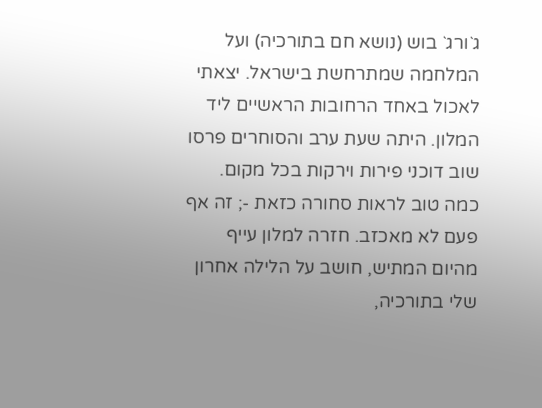ג`ורג` בוש (נושא חם בתורכיה) ועל המלחמה שמתרחשת בישראל. יצאתי לאכול באחד הרחובות הראשיים ליד המלון. היתה שעת ערב והסוחרים פרסו שוב דוכני פירות וירקות בכל מקום. כמה טוב לראות סחורה כזאת -; זה אף פעם לא מאכזב. חזרה למלון עייף מהיום המתיש, חושב על הלילה אחרון שלי בתורכיה,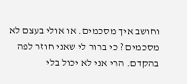וחושב איך מסכמים. או אולי בעצם לא מסכמים ? כי ברור לי שאני חוזר לפה בהקדם. הרי אני לא יכול בלי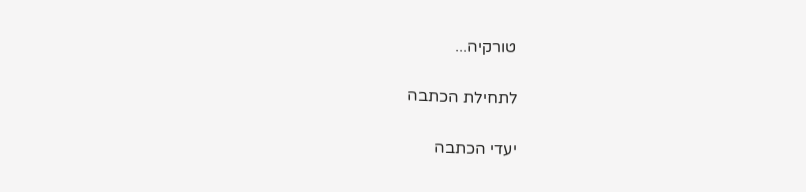טורקיה...

לתחילת הכתבה

יעדי הכתבה